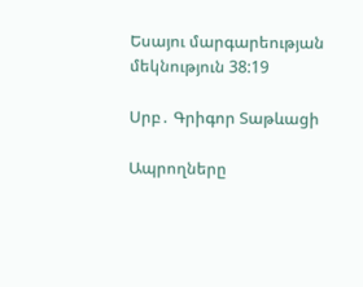Եսայու մարգարեության մեկնություն 38:19

Սրբ․ Գրիգոր Տաթևացի

Ապրողները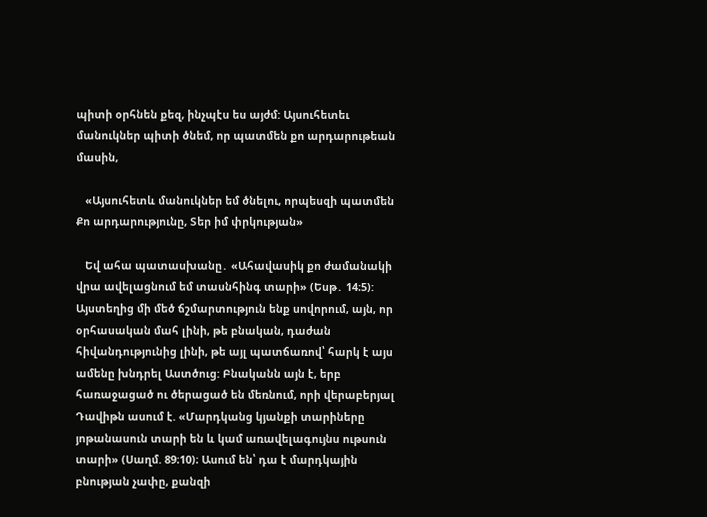պիտի օրհնեն քեզ, ինչպէս ես այժմ: Այսուհետեւ մանուկներ պիտի ծնեմ, որ պատմեն քո արդարութեան մասին,

   «Այսուհետև մանուկներ եմ ծնելու, որպեսզի պատմեն Քո արդարությունը, Տեր իմ փրկության»

   Եվ ահա պատասխանը․ «Ահավասիկ քո ժամանակի վրա ավելացնում եմ տասնհինգ տարի» (Եսթ․ 14։5): Այստեղից մի մեծ ճշմարտություն ենք սովորում, այն, որ օրհասական մահ լինի, թե բնական, դաժան հիվանդությունից լինի, թե այլ պատճառով՝ հարկ է այս ամենը խնդրել Աստծուց: Բնականն այն է, երբ հառաջացած ու ծերացած են մեռնում, որի վերաբերյալ Դավիթն ասում է. «Մարդկանց կյանքի տարիները յոթանասուն տարի են և կամ առավելագույնս ութսուն տարի» (Սաղմ. 89։10)։ Ասում են՝ դա է մարդկային բնության չափը, քանզի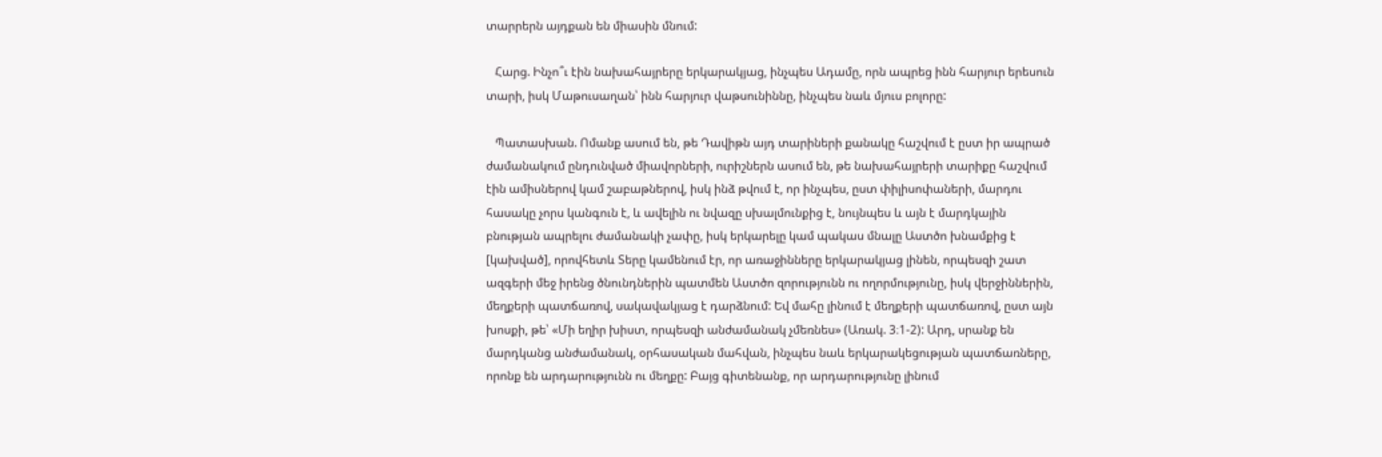տարրերն այդքան են միասին մնում:

   Հարց. Ինչո՞ւ էին նախահայրերը երկարակյաց, ինչպես Ադամը, որն ապրեց ինն հարյուր երեսուն տարի, իսկ Մաթուսաղան՝ ինն հարյուր վաթսունիննը, ինչպես նաև մյուս բոլորը:

   Պատասխան. Ոմանք ասում են, թե Դավիթն այդ տարիների քանակը հաշվում է ըստ իր ապրած ժամանակում ընդունված միավորների, ուրիշներն ասում են, թե նախահայրերի տարիքը հաշվում էին ամիսներով կամ շաբաթներով, իսկ ինձ թվում է, որ ինչպես, ըստ փիլիսոփաների, մարդու հասակը չորս կանգուն է, և ավելին ու նվազը սխալմունքից է, նույնպես և այն է մարդկային բնության ապրելու ժամանակի չափը, իսկ երկարելը կամ պակաս մնալը Աստծո խնամքից է [կախված], որովհետև Տերը կամենում էր, որ առաջինները երկարակյաց լինեն, որպեսզի շատ ազգերի մեջ իրենց ծնունդներին պատմեն Աստծո զորությունն ու ողորմությունը, իսկ վերջիններին, մեղքերի պատճառով, սակավակյաց է դարձնում: Եվ մահը լինում է մեղքերի պատճառով, ըստ այն խոսքի, թե՝ «Մի եղիր խիստ, որպեսզի անժամանակ չմեռնես» (Առակ. 3։1-2): Արդ, սրանք են մարդկանց անժամանակ, օրհասական մահվան, ինչպես նաև երկարակեցության պատճառները, որոնք են արդարությունն ու մեղքը: Բայց գիտենանք, որ արդարությունը լինում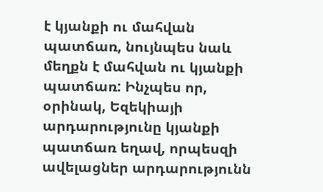է կյանքի ու մահվան պատճառ, նույնպես նաև մեղքն է մահվան ու կյանքի պատճառ: Ինչպես որ, օրինակ, Եզեկիայի արդարությունը կյանքի պատճառ եղավ, որպեսզի ավելացներ արդարությունն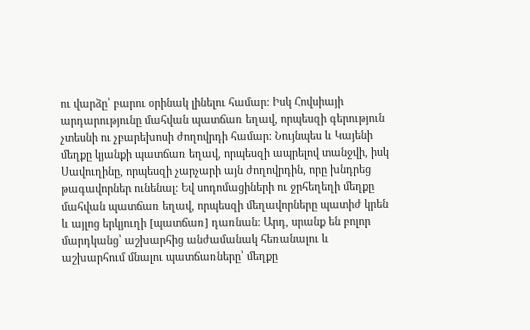ու վարձը՝ բարու օրինակ լինելու համար: Իսկ Հովսիայի արդարությունը մահվան պատճառ եղավ, որպեսզի գերություն չտեսնի ու չբարեխոսի ժողովրդի համար: Նույնպես և Կայենի մեղքը կյանքի պատճառ եղավ, որպեսզի ապրելով տանջվի, իսկ Սավուղինը, որպեսզի չարչարի այն ժողովրդին, որը խնդրեց թագավորներ ունենալ: Եվ սոդոմացիների ու ջրհեղեղի մեղքը մահվան պատճառ եղավ, որպեսզի մեղավորները պատիժ կրեն և այլոց երկյուղի [պատճառ] դառնան: Արդ, սրանք են բոլոր մարդկանց՝ աշխարհից անժամանակ հեռանալու և աշխարհում մնալու պատճառները՝ մեղքը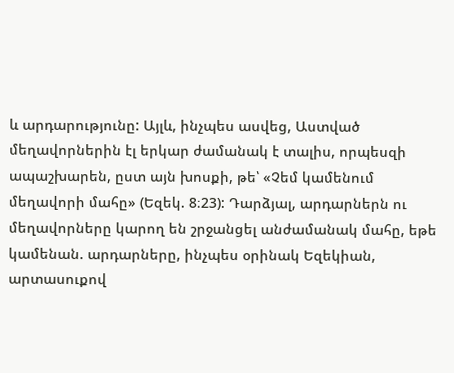և արդարությունը: Այլև, ինչպես ասվեց, Աստված մեղավորներին էլ երկար ժամանակ է տալիս, որպեսզի ապաշխարեն, ըստ այն խոսքի, թե՝ «Չեմ կամենում մեղավորի մահը» (Եզեկ. 8։23): Դարձյալ, արդարներն ու մեղավորները կարող են շրջանցել անժամանակ մահը, եթե կամենան. արդարները, ինչպես օրինակ Եզեկիան, արտասուքով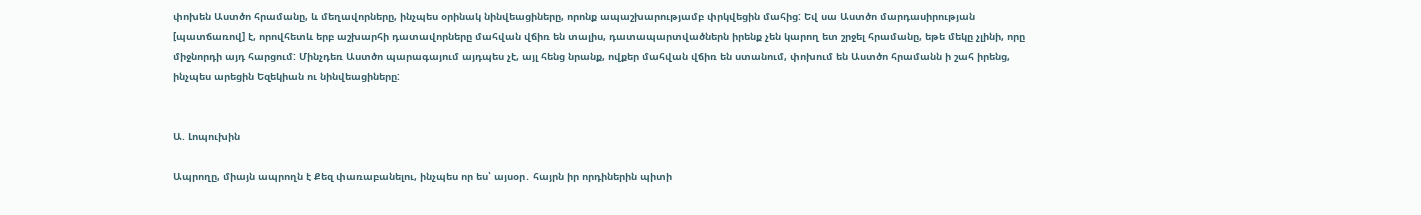փոխեն Աստծո հրամանը, և մեղավորները, ինչպես օրինակ նինվեացիները, որոնք ապաշխարությամբ փրկվեցին մահից: Եվ սա Աստծո մարդասիրության [պատճառով] է, որովհետև երբ աշխարհի դատավորները մահվան վճիռ են տալիս, դատապարտվածներն իրենք չեն կարող ետ շրջել հրամանը, եթե մեկը չլինի, որը միջնորդի այդ հարցում: Մինչդեռ Աստծո պարագայում այդպես չէ, այլ հենց նրանք, ովքեր մահվան վճիռ են ստանում, փոխում են Աստծո հրամանն ի շահ իրենց, ինչպես արեցին Եզեկիան ու նինվեացիները:


Ա. Լոպուխին

Ապրողը, միայն ապրողն է Քեզ փառաբանելու, ինչպես որ ես՝ այսօր․ հայրն իր որդիներին պիտի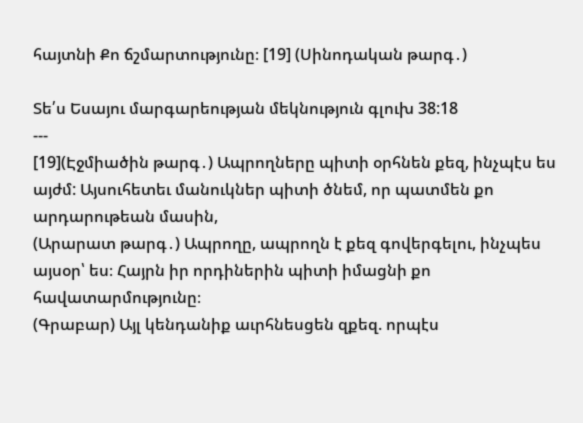հայտնի Քո ճշմարտությունը։ [19] (Սինոդական թարգ․)

Տե՛ս Եսայու մարգարեության մեկնություն գլուխ 38:18
---
[19](Էջմիածին թարգ․) Ապրողները պիտի օրհնեն քեզ, ինչպէս ես այժմ: Այսուհետեւ մանուկներ պիտի ծնեմ, որ պատմեն քո արդարութեան մասին,
(Արարատ թարգ․) Ապրողը, ապրողն է քեզ գովերգելու, ինչպես այսօր՝ ես։ Հայրն իր որդիներին պիտի իմացնի քո հավատարմությունը։
(Գրաբար) Այլ կենդանիք աւրհնեսցեն զքեզ. որպէս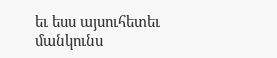եւ եսս այսուհետեւ մանկունս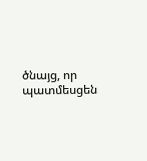ծնայց, որ պատմեսցեն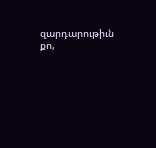զարդարութիւն քո,